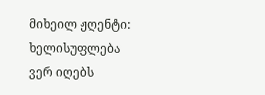მიხეილ ჟღენტი: ხელისუფლება ვერ იღებს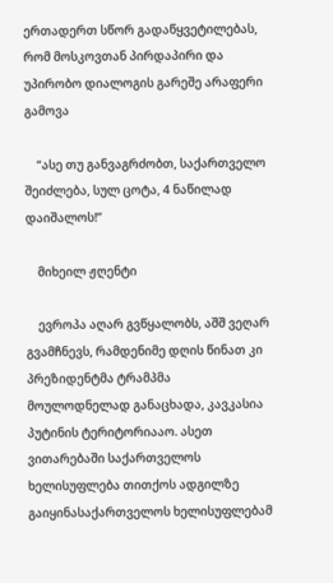ერთადერთ სწორ გადაწყვეტილებას, რომ მოსკოვთან პირდაპირი და უპირობო დიალოგის გარეშე არაფერი გამოვა

    “ასე თუ განვაგრძობთ, საქართველო შეიძლება, სულ ცოტა, 4 ნაწილად დაიშალოს!”

    მიხეილ ჟღენტი

    ევროპა აღარ გვწყალობს, აშშ ვეღარ გვამჩნევს, რამდენიმე დღის წინათ კი პრეზიდენტმა ტრამპმა მოულოდნელად განაცხადა, კავკასია პუტინის ტერიტორიააო. ასეთ ვითარებაში საქართველოს ხელისუფლება თითქოს ადგილზე გაიყინასაქართველოს ხელისუფლებამ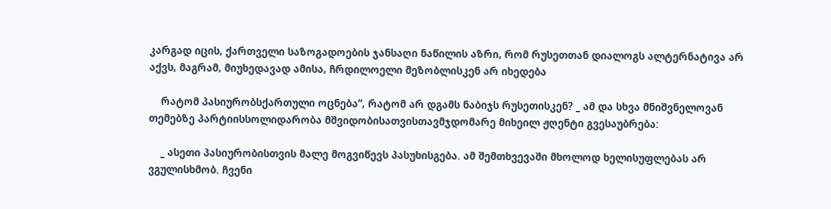კარგად იცის, ქართველი საზოგადოების ჯანსაღი ნაწილის აზრი, რომ რუსეთთან დიალოგს ალტერნატივა არ აქვს, მაგრამ, მიუხედავად ამისა, ჩრდილოელი მეზობლისკენ არ იხედება

    რატომ პასიურობსქართული ოცნება”, რატომ არ დგამს ნაბიჯს რუსეთისკენ? _ ამ და სხვა მნიშვნელოვან თემებზე პარტიისსოლიდარობა მშვიდობისათვისთავმჯდომარე მიხეილ ჟღენტი გვესაუბრება:

    _ ასეთი პასიურობისთვის მალე მოგვიწევს პასუხისგება. ამ შემთხვევაში მხოლოდ ხელისუფლებას არ ვგულისხმობ. ჩვენი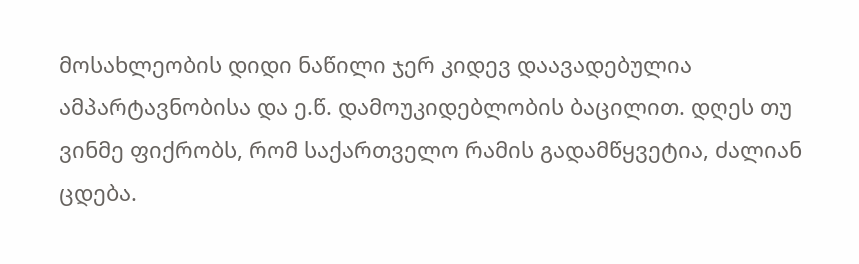მოსახლეობის დიდი ნაწილი ჯერ კიდევ დაავადებულია ამპარტავნობისა და ე.წ. დამოუკიდებლობის ბაცილით. დღეს თუ ვინმე ფიქრობს, რომ საქართველო რამის გადამწყვეტია, ძალიან ცდება.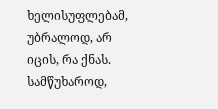ხელისუფლებამ, უბრალოდ, არ იცის, რა ქნას. სამწუხაროდ,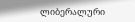ლიბერალური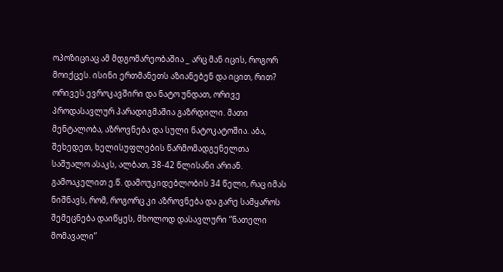ოპოზიციაც ამ მდგომარეობაშია _ არც მან იცის, როგორ მოიქცეს. ისინი ერთმანეთს აზიანებენ და იცით, რით? ორივეს ევროკავშირი და ნატო უნდათ, ორივე პროდასავლურ პარადიგმაშია გაზრდილი. მათი მენტალობა, აზროვნება და სული ნატოკატოშია. აბა, შეხედეთ, ხელისუფლების წარმომადგენელთა საშუალო ასაკს, ალბათ, 38-42 წლისანი არიან. გამოაკელით ე.წ. დამოუკიდებლობის 34 წელი, რაც იმას ნიშნავს, რომ, როგორც კი აზროვნება და გარე სამყაროს შემეცნება დაიწყეს, მხოლოდ დასავლური “ნათელი მომავალი”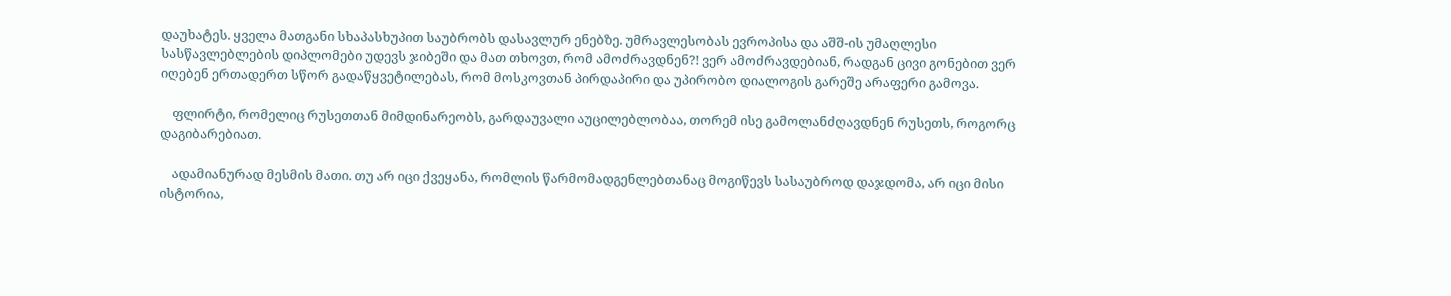დაუხატეს. ყველა მათგანი სხაპასხუპით საუბრობს დასავლურ ენებზე. უმრავლესობას ევროპისა და აშშ-ის უმაღლესი სასწავლებლების დიპლომები უდევს ჯიბეში და მათ თხოვთ, რომ ამოძრავდნენ?! ვერ ამოძრავდებიან, რადგან ცივი გონებით ვერ იღებენ ერთადერთ სწორ გადაწყვეტილებას, რომ მოსკოვთან პირდაპირი და უპირობო დიალოგის გარეშე არაფერი გამოვა.

    ფლირტი, რომელიც რუსეთთან მიმდინარეობს, გარდაუვალი აუცილებლობაა, თორემ ისე გამოლანძღავდნენ რუსეთს, როგორც დაგიბარებიათ.

    ადამიანურად მესმის მათი. თუ არ იცი ქვეყანა, რომლის წარმომადგენლებთანაც მოგიწევს სასაუბროდ დაჯდომა, არ იცი მისი ისტორია,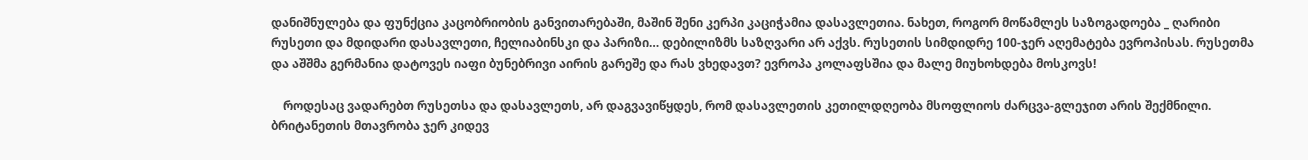დანიშნულება და ფუნქცია კაცობრიობის განვითარებაში, მაშინ შენი კერპი კაციჭამია დასავლეთია. ნახეთ, როგორ მოწამლეს საზოგადოება _ ღარიბი რუსეთი და მდიდარი დასავლეთი, ჩელიაბინსკი და პარიზი… დებილიზმს საზღვარი არ აქვს. რუსეთის სიმდიდრე 100-ჯერ აღემატება ევროპისას. რუსეთმა და აშშმა გერმანია დატოვეს იაფი ბუნებრივი აირის გარეშე და რას ვხედავთ? ევროპა კოლაფსშია და მალე მიუხოხდება მოსკოვს!

    როდესაც ვადარებთ რუსეთსა და დასავლეთს, არ დაგვავიწყდეს, რომ დასავლეთის კეთილდღეობა მსოფლიოს ძარცვა-გლეჯით არის შექმნილი. ბრიტანეთის მთავრობა ჯერ კიდევ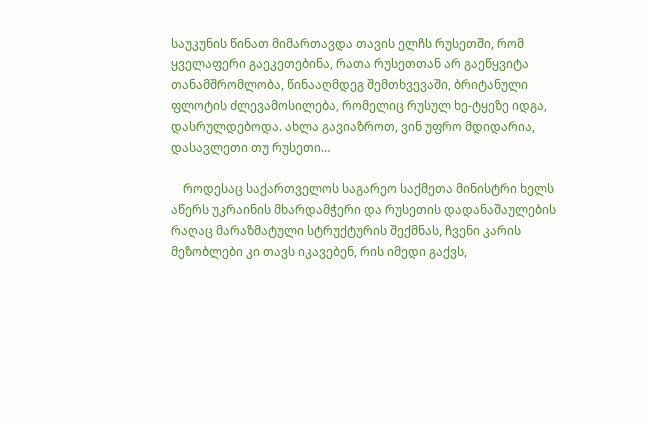საუკუნის წინათ მიმართავდა თავის ელჩს რუსეთში, რომ ყველაფერი გაეკეთებინა, რათა რუსეთთან არ გაეწყვიტა თანამშრომლობა, წინააღმდეგ შემთხვევაში, ბრიტანული ფლოტის ძლევამოსილება, რომელიც რუსულ ხე-ტყეზე იდგა, დასრულდებოდა. ახლა გავიაზროთ, ვინ უფრო მდიდარია, დასავლეთი თუ რუსეთი…

    როდესაც საქართველოს საგარეო საქმეთა მინისტრი ხელს აწერს უკრაინის მხარდამჭერი და რუსეთის დადანაშაულების რაღაც მარაზმატული სტრუქტურის შექმნას, ჩვენი კარის მეზობლები კი თავს იკავებენ, რის იმედი გაქვს,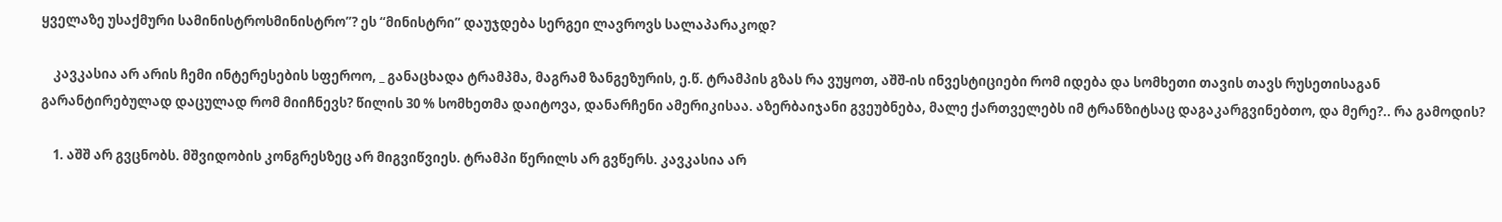ყველაზე უსაქმური სამინისტროსმინისტრო”? ეს “მინისტრი” დაუჯდება სერგეი ლავროვს სალაპარაკოდ?

    კავკასია არ არის ჩემი ინტერესების სფეროო, _ განაცხადა ტრამპმა, მაგრამ ზანგეზურის, ე.წ. ტრამპის გზას რა ვუყოთ, აშშ-ის ინვესტიციები რომ იდება და სომხეთი თავის თავს რუსეთისაგან გარანტირებულად დაცულად რომ მიიჩნევს? წილის 30 % სომხეთმა დაიტოვა, დანარჩენი ამერიკისაა. აზერბაიჯანი გვეუბნება, მალე ქართველებს იმ ტრანზიტსაც დაგაკარგვინებთო, და მერე?.. რა გამოდის?

    1. აშშ არ გვცნობს. მშვიდობის კონგრესზეც არ მიგვიწვიეს. ტრამპი წერილს არ გვწერს. კავკასია არ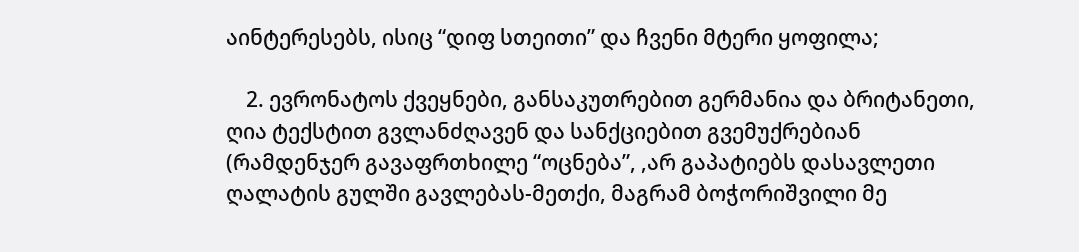აინტერესებს, ისიც “დიფ სთეითი” და ჩვენი მტერი ყოფილა;

    2. ევრონატოს ქვეყნები, განსაკუთრებით გერმანია და ბრიტანეთი, ღია ტექსტით გვლანძღავენ და სანქციებით გვემუქრებიან (რამდენჯერ გავაფრთხილე “ოცნება”, ,არ გაპატიებს დასავლეთი ღალატის გულში გავლებას-მეთქი, მაგრამ ბოჭორიშვილი მე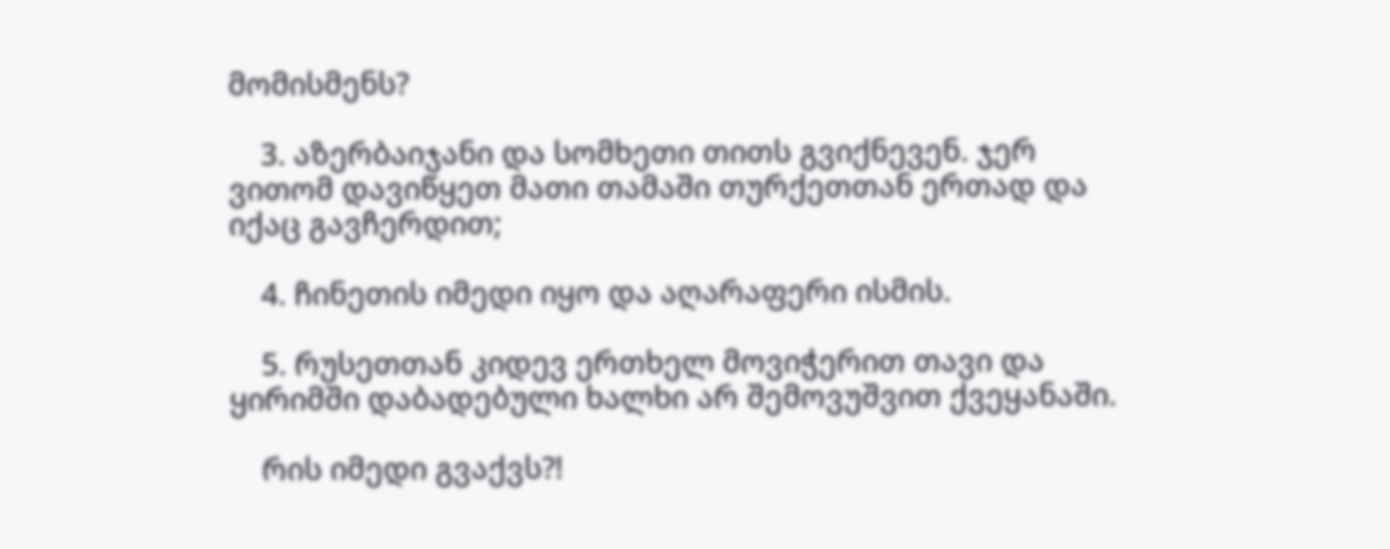მომისმენს?

    3. აზერბაიჯანი და სომხეთი თითს გვიქნევენ. ჯერ ვითომ დავიწყეთ მათი თამაში თურქეთთან ერთად და იქაც გავჩერდით;

    4. ჩინეთის იმედი იყო და აღარაფერი ისმის.

    5. რუსეთთან კიდევ ერთხელ მოვიჭერით თავი და ყირიმში დაბადებული ხალხი არ შემოვუშვით ქვეყანაში.

    რის იმედი გვაქვს?!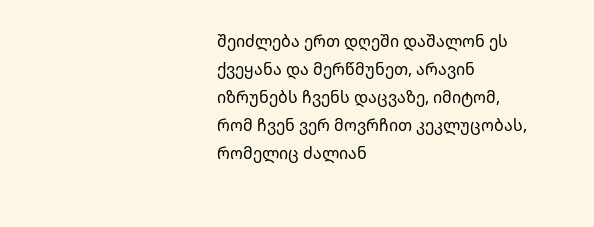შეიძლება ერთ დღეში დაშალონ ეს ქვეყანა და მერწმუნეთ, არავინ იზრუნებს ჩვენს დაცვაზე, იმიტომ, რომ ჩვენ ვერ მოვრჩით კეკლუცობას, რომელიც ძალიან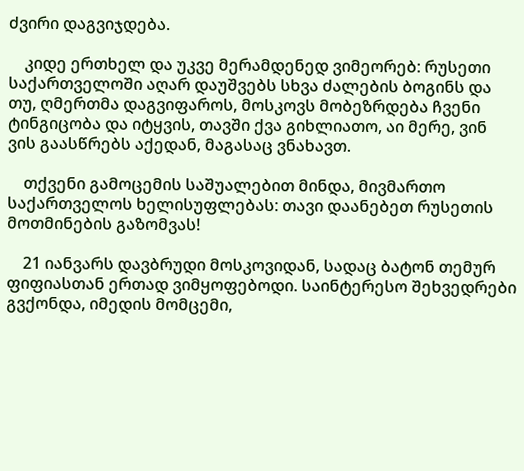ძვირი დაგვიჯდება.

    კიდე ერთხელ და უკვე მერამდენედ ვიმეორებ: რუსეთი საქართველოში აღარ დაუშვებს სხვა ძალების ბოგინს და თუ, ღმერთმა დაგვიფაროს, მოსკოვს მობეზრდება ჩვენი ტინგიცობა და იტყვის, თავში ქვა გიხლიათო, აი მერე, ვინ ვის გაასწრებს აქედან, მაგასაც ვნახავთ.

    თქვენი გამოცემის საშუალებით მინდა, მივმართო საქართველოს ხელისუფლებას: თავი დაანებეთ რუსეთის მოთმინების გაზომვას!

    21 იანვარს დავბრუდი მოსკოვიდან, სადაც ბატონ თემურ ფიფიასთან ერთად ვიმყოფებოდი. საინტერესო შეხვედრები გვქონდა, იმედის მომცემი,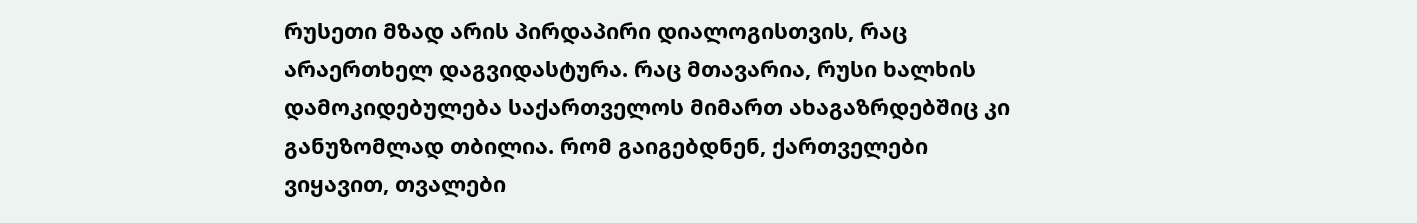რუსეთი მზად არის პირდაპირი დიალოგისთვის, რაც არაერთხელ დაგვიდასტურა. რაც მთავარია, რუსი ხალხის დამოკიდებულება საქართველოს მიმართ ახაგაზრდებშიც კი განუზომლად თბილია. რომ გაიგებდნენ, ქართველები ვიყავით, თვალები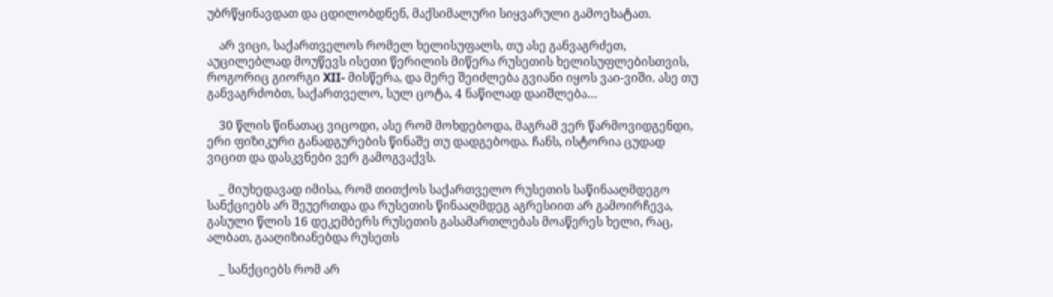უბრწყინავდათ და ცდილობდნენ, მაქსიმალური სიყვარული გამოეხატათ.

    არ ვიცი, საქართველოს რომელ ხელისუფალს, თუ ასე განვაგრძეთ, აუცილებლად მოუწევს ისეთი წერილის მიწერა რუსეთის ხელისუფლებისთვის, როგორიც გიორგი XII- მისწერა, და მერე შეიძლება გვიანი იყოს ვაი-ვიში. ასე თუ განვაგრძობთ, საქართველო, სულ ცოტა, 4 ნაწილად დაიშლება…

    30 წლის წინათაც ვიცოდი, ასე რომ მოხდებოდა, მაგრამ ვერ წარმოვიდგენდი, ერი ფიზიკური განადგურების წინაშე თუ დადგებოდა. ჩანს, ისტორია ცუდად ვიცით და დასკვნები ვერ გამოგვაქვს.

    _ მიუხედავად იმისა, რომ თითქოს საქართველო რუსეთის საწინააღმდეგო სანქციებს არ შეუერთდა და რუსეთის წინააღმდეგ აგრესიით არ გამოირჩევა, გასული წლის 16 დეკემბერს რუსეთის გასამართლებას მოაწერეს ხელი, რაც, ალბათ, გააღიზიანებდა რუსეთს

    _ სანქციებს რომ არ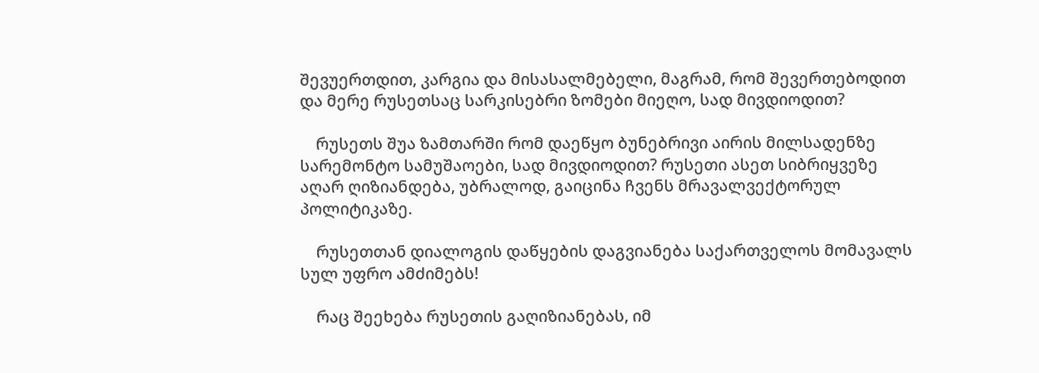შევუერთდით, კარგია და მისასალმებელი, მაგრამ, რომ შევერთებოდით და მერე რუსეთსაც სარკისებრი ზომები მიეღო, სად მივდიოდით?

    რუსეთს შუა ზამთარში რომ დაეწყო ბუნებრივი აირის მილსადენზე სარემონტო სამუშაოები, სად მივდიოდით? რუსეთი ასეთ სიბრიყვეზე აღარ ღიზიანდება, უბრალოდ, გაიცინა ჩვენს მრავალვექტორულ პოლიტიკაზე.

    რუსეთთან დიალოგის დაწყების დაგვიანება საქართველოს მომავალს სულ უფრო ამძიმებს!

    რაც შეეხება რუსეთის გაღიზიანებას, იმ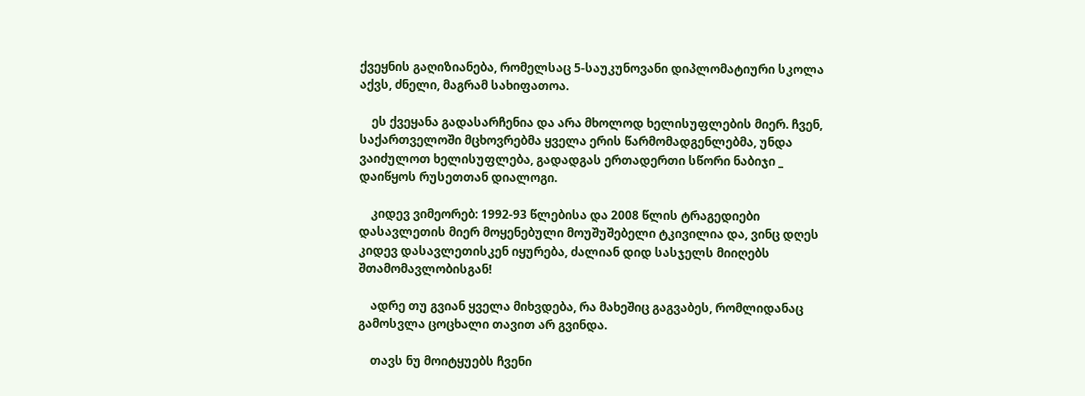ქვეყნის გაღიზიანება, რომელსაც 5-საუკუნოვანი დიპლომატიური სკოლა აქვს, ძნელი, მაგრამ სახიფათოა.

    ეს ქვეყანა გადასარჩენია და არა მხოლოდ ხელისუფლების მიერ. ჩვენ, საქართველოში მცხოვრებმა ყველა ერის წარმომადგენლებმა, უნდა ვაიძულოთ ხელისუფლება, გადადგას ერთადერთი სწორი ნაბიჯი _ დაიწყოს რუსეთთან დიალოგი.

    კიდევ ვიმეორებ: 1992-93 წლებისა და 2008 წლის ტრაგედიები დასავლეთის მიერ მოყენებული მოუშუშებელი ტკივილია და, ვინც დღეს კიდევ დასავლეთისკენ იყურება, ძალიან დიდ სასჯელს მიიღებს შთამომავლობისგან!

    ადრე თუ გვიან ყველა მიხვდება, რა მახეშიც გაგვაბეს, რომლიდანაც გამოსვლა ცოცხალი თავით არ გვინდა.

    თავს ნუ მოიტყუებს ჩვენი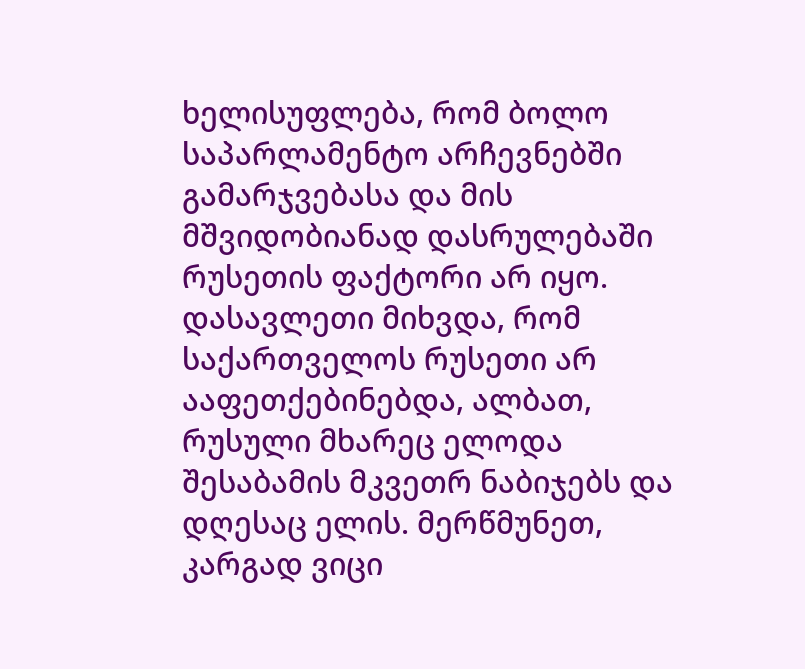ხელისუფლება, რომ ბოლო საპარლამენტო არჩევნებში გამარჯვებასა და მის მშვიდობიანად დასრულებაში რუსეთის ფაქტორი არ იყო. დასავლეთი მიხვდა, რომ საქართველოს რუსეთი არ ააფეთქებინებდა, ალბათ, რუსული მხარეც ელოდა შესაბამის მკვეთრ ნაბიჯებს და დღესაც ელის. მერწმუნეთ, კარგად ვიცი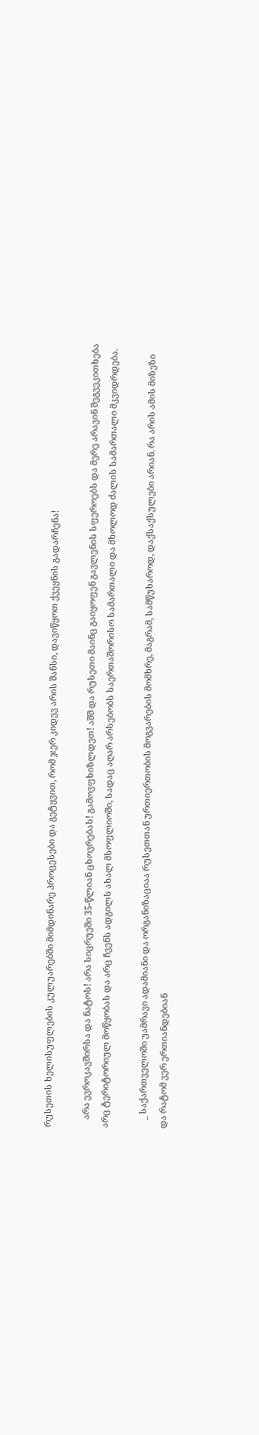რუსეთის ხელისუფლების კულუარებში მიმდინარე პროცესები და გეტყვით, რომ ჯერ კიდევ არის შანსი, დავიწყოთ ქვეყნის გადარჩენა!

    არა ევროკავშირსა და ნატოს! არა სიცრუეში 35-წლიან ცხოვრებას! გამოვფხიზლდეთ! აშშ და რუსეთი მაინც გაიყოფენ გავლენის სფეროებს და მერე არავინ შეგვეკითხება არც ტერიტორიულ მოწყობას და არც ჩვენს ადგილს ახალ მსოფლიოში, სადაც აღარ არსებობს საერთაშორისო სამართალი და მხოლოდ ძალის სამართალი მკვიდრდება.

    _ საქართველოში უამრავი ადამიანი და ორგანიზაციაა რუსეთთან ურთიერთობის მოგვარების მომხრე, მაგრამ, სამწუხაროდ, დაქსაქსულები არიან. რა არის ამის მიზეზი და რატომ ვერ ერთიანდებიან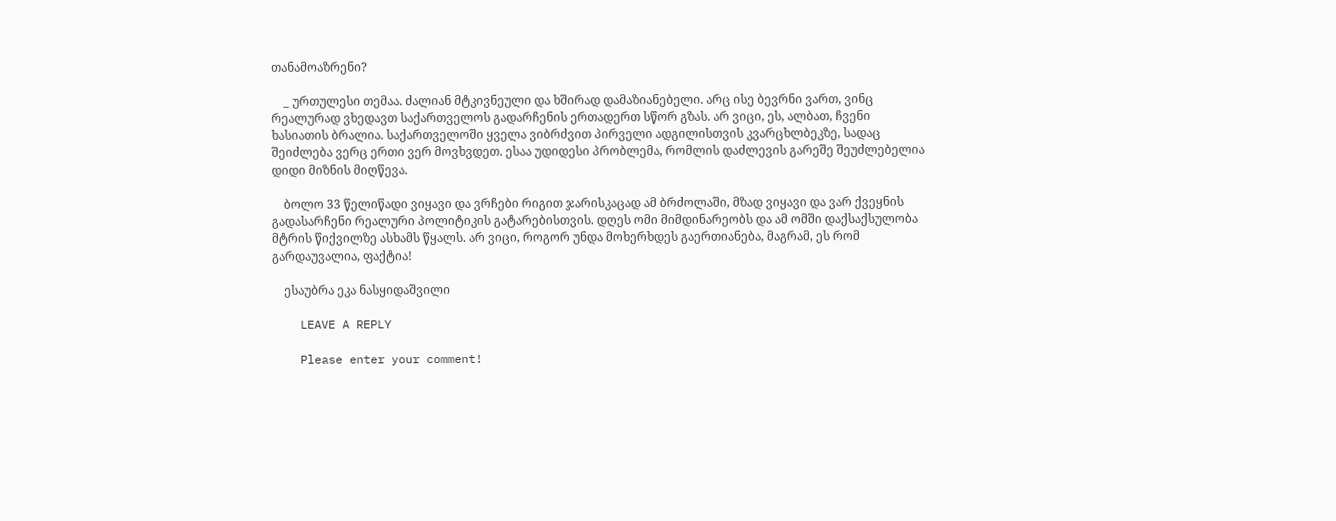თანამოაზრენი?

    _ ურთულესი თემაა. ძალიან მტკივნეული და ხშირად დამაზიანებელი. არც ისე ბევრნი ვართ, ვინც რეალურად ვხედავთ საქართველოს გადარჩენის ერთადერთ სწორ გზას. არ ვიცი, ეს, ალბათ, ჩვენი ხასიათის ბრალია. საქართველოში ყველა ვიბრძვით პირველი ადგილისთვის კვარცხლბეკზე, სადაც შეიძლება ვერც ერთი ვერ მოვხვდეთ. ესაა უდიდესი პრობლემა, რომლის დაძლევის გარეშე შეუძლებელია დიდი მიზნის მიღწევა.

    ბოლო 33 წელიწადი ვიყავი და ვრჩები რიგით ჯარისკაცად ამ ბრძოლაში, მზად ვიყავი და ვარ ქვეყნის გადასარჩენი რეალური პოლიტიკის გატარებისთვის. დღეს ომი მიმდინარეობს და ამ ომში დაქსაქსულობა მტრის წიქვილზე ასხამს წყალს. არ ვიცი, როგორ უნდა მოხერხდეს გაერთიანება, მაგრამ, ეს რომ გარდაუვალია, ფაქტია!

    ესაუბრა ეკა ნასყიდაშვილი

    LEAVE A REPLY

    Please enter your comment!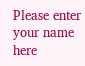Please enter your name here